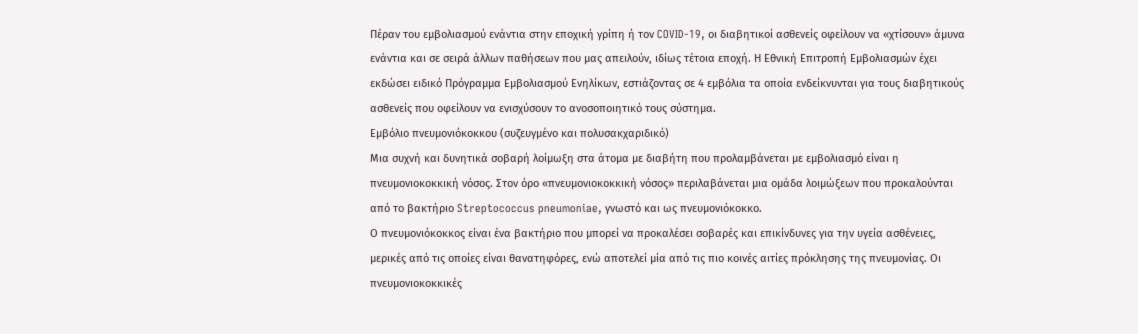Πέραν του εμβολιασμού ενάντια στην εποχική γρίπη ή τον COVID-19, οι διαβητικοί ασθενείς οφείλουν να «χτίσουν» άμυνα ενάντια και σε σειρά άλλων παθήσεων που μας απειλούν, ιδίως τέτοια εποχή. Η Εθνική Επιτροπή Εμβολιασμών έχει εκδώσει ειδικό Πρόγραμμα Εμβολιασμού Ενηλίκων, εστιάζοντας σε 4 εμβόλια τα οποία ενδείκνυνται για τους διαβητικούς ασθενείς που οφείλουν να ενισχύσουν το ανοσοποιητικό τους σύστημα.
Εμβόλιο πνευμονιόκοκκου (συζευγμένο και πολυσακχαριδικό)
Μια συχνή και δυνητικά σοβαρή λοίμωξη στα άτομα με διαβήτη που προλαμβάνεται με εμβολιασμό είναι η πνευμονιοκοκκική νόσος. Στον όρο «πνευμονιοκοκκική νόσος» περιλαβάνεται μια ομάδα λοιμώξεων που προκαλούνται από το βακτήριο Streptococcus pneumoniae, γνωστό και ως πνευμονιόκοκκο.
Ο πνευμονιόκοκκος είναι ένα βακτήριο που μπορεί να προκαλέσει σοβαρές και επικίνδυνες για την υγεία ασθένειες, μερικές από τις οποίες είναι θανατηφόρες, ενώ αποτελεί μία από τις πιο κοινές αιτίες πρόκλησης της πνευμονίας. Οι πνευμονιοκοκκικές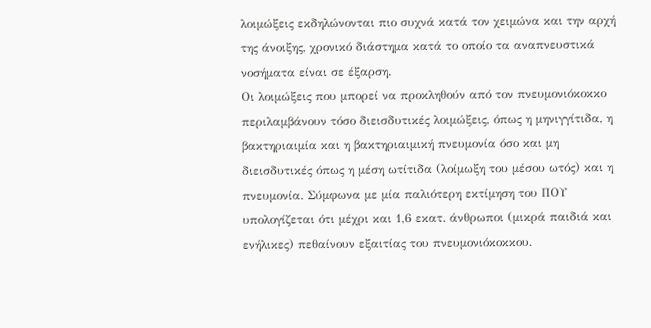λοιμώξεις εκδηλώνονται πιο συχνά κατά τον χειμώνα και την αρχή της άνοιξης, χρονικό διάστημα κατά το οποίο τα αναπνευστικά νοσήματα είναι σε έξαρση.
Οι λοιμώξεις που μπορεί να προκληθούν από τον πνευμονιόκοκκο περιλαμβάνουν τόσο διεισδυτικές λοιμώξεις, όπως η μηνιγγίτιδα, η βακτηριαιμία και η βακτηριαιμική πνευμονία όσο και μη διεισδυτικές όπως η μέση ωτίτιδα (λοίμωξη του μέσου ωτός) και η πνευμονία. Σύμφωνα με μία παλιότερη εκτίμηση του ΠΟΥ υπολογίζεται ότι μέχρι και 1,6 εκατ. άνθρωποι (μικρά παιδιά και ενήλικες) πεθαίνουν εξαιτίας του πνευμονιόκοκκου.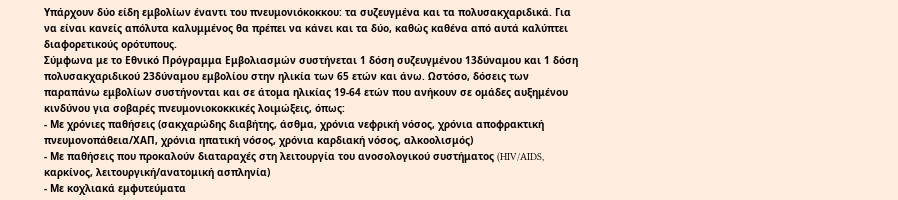Υπάρχουν δύο είδη εμβολίων έναντι του πνευμονιόκοκκου: τα συζευγμένα και τα πολυσακχαριδικά. Για να είναι κανείς απόλυτα καλυμμένος θα πρέπει να κάνει και τα δύο, καθώς καθένα από αυτά καλύπτει διαφορετικούς ορότυπους.
Σύμφωνα με το Εθνικό Πρόγραμμα Εμβολιασμών συστήνεται 1 δόση συζευγμένου 13δύναμου και 1 δόση πολυσακχαριδικού 23δύναμου εμβολίου στην ηλικία των 65 ετών και άνω. Ωστόσο, δόσεις των παραπάνω εμβολίων συστήνονται και σε άτομα ηλικίας 19-64 ετών που ανήκουν σε ομάδες αυξημένου κινδύνου για σοβαρές πνευμονιοκοκκικές λοιμώξεις, όπως:
- Με χρόνιες παθήσεις (σακχαρώδης διαβήτης, άσθμα, χρόνια νεφρική νόσος, χρόνια αποφρακτική πνευμονοπάθεια/ΧΑΠ, χρόνια ηπατική νόσος, χρόνια καρδιακή νόσος, αλκοολισμός)
- Με παθήσεις που προκαλούν διαταραχές στη λειτουργία του ανοσολογικού συστήματος (HIV/AIDS, καρκίνος, λειτουργική/ανατομική ασπληνία)
- Με κοχλιακά εμφυτεύματα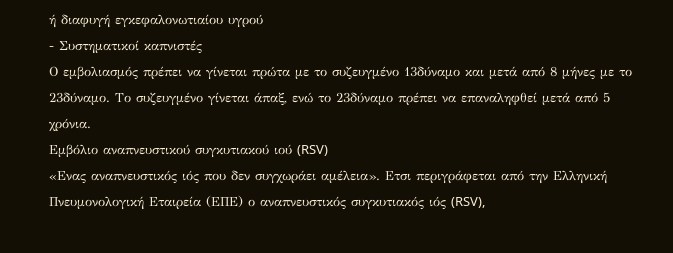ή διαφυγή εγκεφαλονωτιαίου υγρού
- Συστηματικοί καπνιστές
Ο εμβολιασμός πρέπει να γίνεται πρώτα με το συζευγμένο 13δύναμο και μετά από 8 μήνες με το 23δύναμο. Το συζευγμένο γίνεται άπαξ, ενώ το 23δύναμο πρέπει να επαναληφθεί μετά από 5 χρόνια.
Εμβόλιο αναπνευστικού συγκυτιακού ιού (RSV)
«Ενας αναπνευστικός ιός που δεν συγχωράει αμέλεια». Ετσι περιγράφεται από την Ελληνική Πνευμονολογική Εταιρεία (ΕΠΕ) ο αναπνευστικός συγκυτιακός ιός (RSV),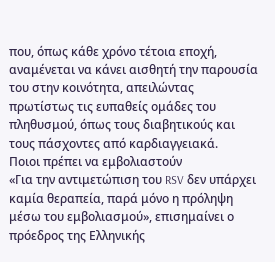που, όπως κάθε χρόνο τέτοια εποχή, αναμένεται να κάνει αισθητή την παρουσία του στην κοινότητα, απειλώντας πρωτίστως τις ευπαθείς ομάδες του πληθυσμού, όπως τους διαβητικούς και τους πάσχοντες από καρδιαγγειακά.
Ποιοι πρέπει να εμβολιαστούν
«Για την αντιμετώπιση του RSV δεν υπάρχει καμία θεραπεία, παρά μόνο η πρόληψη μέσω του εμβολιασμού», επισημαίνει ο πρόεδρος της Ελληνικής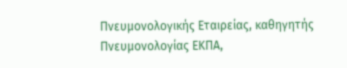Πνευμονολογικής Εταιρείας, καθηγητής Πνευμονολογίας ΕΚΠΑ,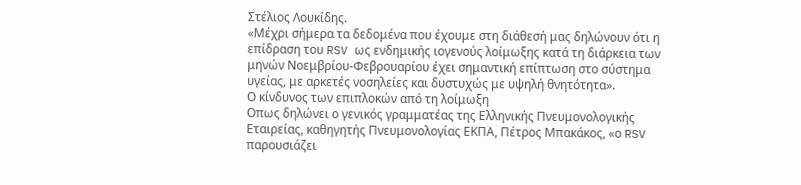Στέλιος Λουκίδης.
«Μέχρι σήμερα τα δεδομένα που έχουμε στη διάθεσή μας δηλώνουν ότι η επίδραση του RSV ως ενδημικής ιογενούς λοίμωξης κατά τη διάρκεια των μηνών Νοεμβρίου-Φεβρουαρίου έχει σημαντική επίπτωση στο σύστημα υγείας, με αρκετές νοσηλείες και δυστυχώς με υψηλή θνητότητα».
Ο κίνδυνος των επιπλοκών από τη λοίμωξη
Οπως δηλώνει ο γενικός γραμματέας της Ελληνικής Πνευμονολογικής Εταιρείας, καθηγητής Πνευμονολογίας ΕΚΠΑ, Πέτρος Μπακάκος, «ο RSV παρουσιάζει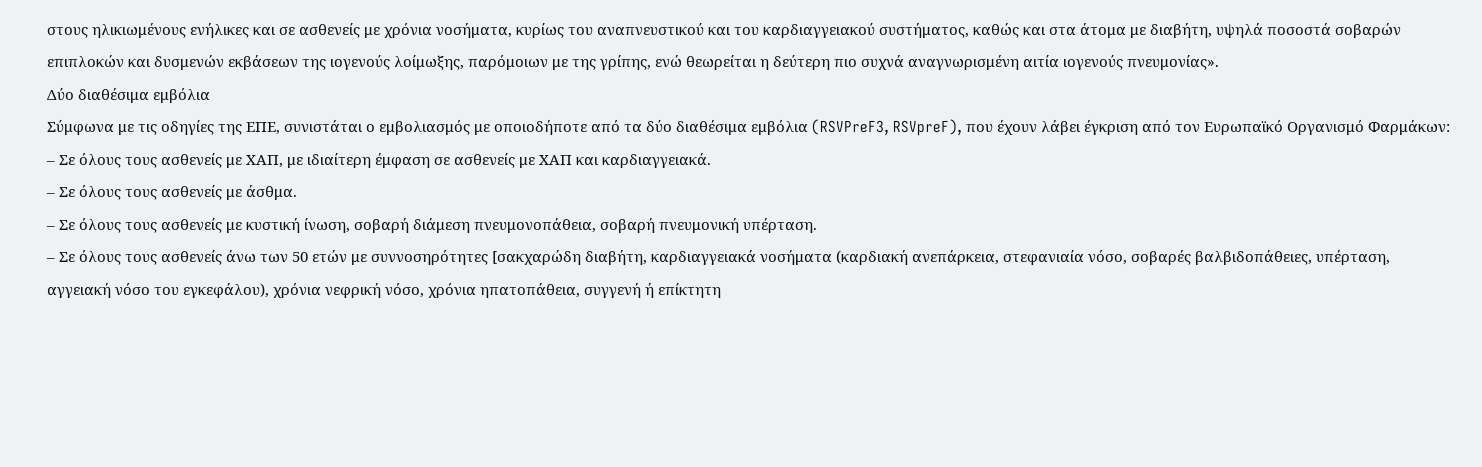στους ηλικιωμένους ενήλικες και σε ασθενείς με χρόνια νοσήματα, κυρίως του αναπνευστικού και του καρδιαγγειακού συστήματος, καθώς και στα άτομα με διαβήτη, υψηλά ποσοστά σοβαρών επιπλοκών και δυσμενών εκβάσεων της ιογενούς λοίμωξης, παρόμοιων με της γρίπης, ενώ θεωρείται η δεύτερη πιο συχνά αναγνωρισμένη αιτία ιογενούς πνευμονίας».
Δύο διαθέσιμα εμβόλια
Σύμφωνα με τις οδηγίες της ΕΠΕ, συνιστάται ο εμβολιασμός με οποιοδήποτε από τα δύο διαθέσιμα εμβόλια (RSVPreF3, RSVpreF), που έχουν λάβει έγκριση από τον Ευρωπαϊκό Οργανισμό Φαρμάκων:
– Σε όλους τους ασθενείς με ΧΑΠ, με ιδιαίτερη έμφαση σε ασθενείς με ΧΑΠ και καρδιαγγειακά.
– Σε όλους τους ασθενείς με άσθμα.
– Σε όλους τους ασθενείς με κυστική ίνωση, σοβαρή διάμεση πνευμονοπάθεια, σοβαρή πνευμονική υπέρταση.
– Σε όλους τους ασθενείς άνω των 50 ετών με συννοσηρότητες [σακχαρώδη διαβήτη, καρδιαγγειακά νοσήματα (καρδιακή ανεπάρκεια, στεφανιαία νόσο, σοβαρές βαλβιδοπάθειες, υπέρταση, αγγειακή νόσο του εγκεφάλου), χρόνια νεφρική νόσο, χρόνια ηπατοπάθεια, συγγενή ή επίκτητη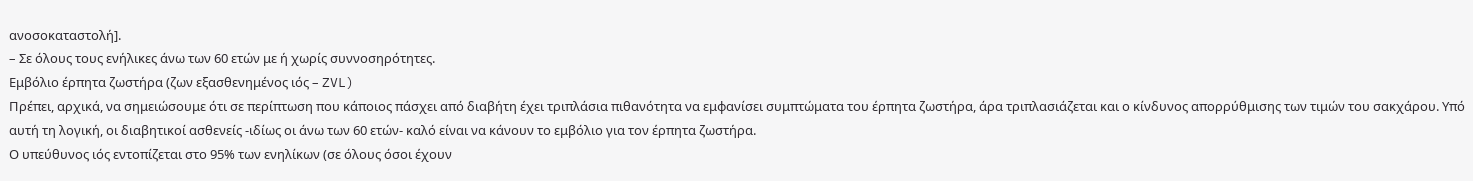ανοσοκαταστολή].
– Σε όλους τους ενήλικες άνω των 60 ετών με ή χωρίς συννοσηρότητες.
Εμβόλιο έρπητα ζωστήρα (ζων εξασθενημένος ιός – ZVL)
Πρέπει, αρχικά, να σημειώσουμε ότι σε περίπτωση που κάποιος πάσχει από διαβήτη έχει τριπλάσια πιθανότητα να εμφανίσει συμπτώματα του έρπητα ζωστήρα, άρα τριπλασιάζεται και ο κίνδυνος απορρύθμισης των τιμών του σακχάρου. Υπό αυτή τη λογική, οι διαβητικοί ασθενείς -ιδίως οι άνω των 60 ετών- καλό είναι να κάνουν το εμβόλιο για τον έρπητα ζωστήρα.
Ο υπεύθυνος ιός εντοπίζεται στο 95% των ενηλίκων (σε όλους όσοι έχουν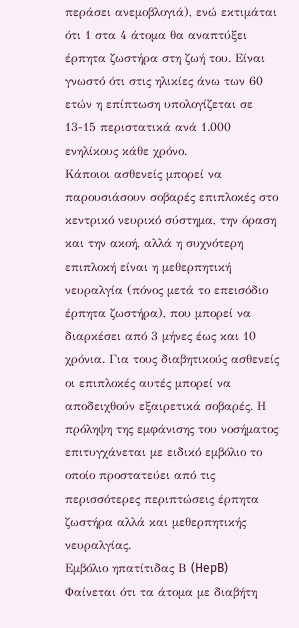περάσει ανεμοβλογιά), ενώ εκτιμάται ότι 1 στα 4 άτομα θα αναπτύξει έρπητα ζωστήρα στη ζωή του. Είναι γνωστό ότι στις ηλικίες άνω των 60 ετών η επίπτωση υπολογίζεται σε 13-15 περιστατικά ανά 1.000 ενηλίκους κάθε χρόνο.
Κάποιοι ασθενείς μπορεί να παρουσιάσουν σοβαρές επιπλοκές στο κεντρικό νευρικό σύστημα, την όραση και την ακοή, αλλά η συχνότερη επιπλοκή είναι η μεθερπητική νευραλγία (πόνος μετά το επεισόδιο έρπητα ζωστήρα), που μπορεί να διαρκέσει από 3 μήνες έως και 10 χρόνια. Για τους διαβητικούς ασθενείς οι επιπλοκές αυτές μπορεί να αποδειχθούν εξαιρετικά σοβαρές. Η πρόληψη της εμφάνισης του νοσήματος επιτυγχάνεται με ειδικό εμβόλιο το οποίο προστατεύει από τις περισσότερες περιπτώσεις έρπητα ζωστήρα αλλά και μεθερπητικής νευραλγίας.
Εμβόλιο ηπατίτιδας Β (HepB)
Φαίνεται ότι τα άτομα με διαβήτη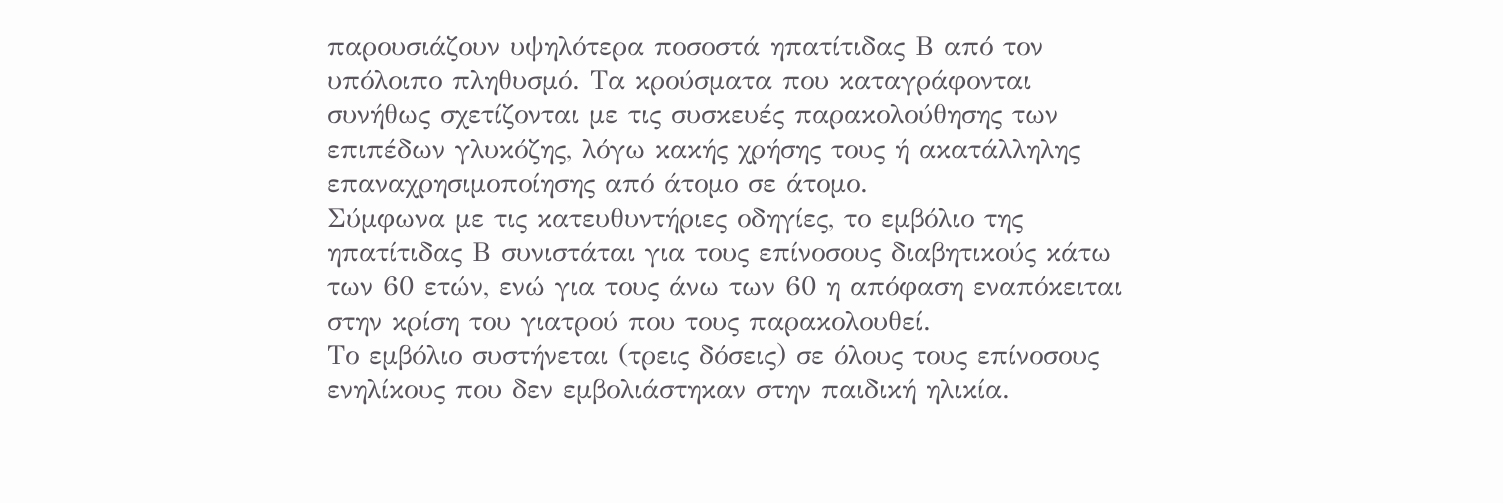παρουσιάζουν υψηλότερα ποσοστά ηπατίτιδας Β από τον υπόλοιπο πληθυσμό. Τα κρούσματα που καταγράφονται συνήθως σχετίζονται με τις συσκευές παρακολούθησης των επιπέδων γλυκόζης, λόγω κακής χρήσης τους ή ακατάλληλης επαναχρησιμοποίησης από άτομο σε άτομο.
Σύμφωνα με τις κατευθυντήριες οδηγίες, το εμβόλιο της ηπατίτιδας Β συνιστάται για τους επίνοσους διαβητικούς κάτω των 60 ετών, ενώ για τους άνω των 60 η απόφαση εναπόκειται στην κρίση του γιατρού που τους παρακολουθεί.
Το εμβόλιο συστήνεται (τρεις δόσεις) σε όλους τους επίνοσους ενηλίκους που δεν εμβολιάστηκαν στην παιδική ηλικία.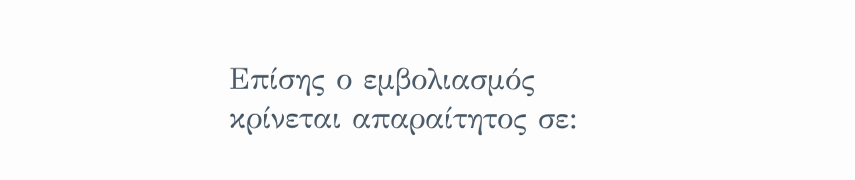Επίσης ο εμβολιασμός κρίνεται απαραίτητος σε: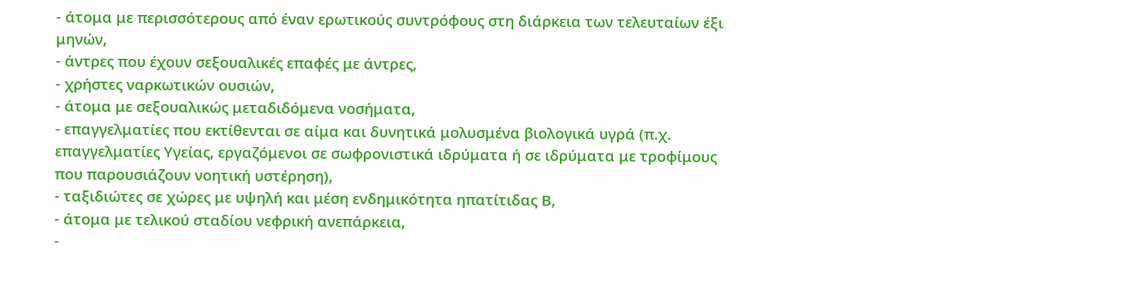- άτομα με περισσότερους από έναν ερωτικούς συντρόφους στη διάρκεια των τελευταίων έξι μηνών,
- άντρες που έχουν σεξουαλικές επαφές με άντρες,
- χρήστες ναρκωτικών ουσιών,
- άτομα με σεξουαλικώς μεταδιδόμενα νοσήματα,
- επαγγελματίες που εκτίθενται σε αίμα και δυνητικά μολυσμένα βιολογικά υγρά (π.χ. επαγγελματίες Υγείας, εργαζόμενοι σε σωφρονιστικά ιδρύματα ή σε ιδρύματα με τροφίμους που παρουσιάζουν νοητική υστέρηση),
- ταξιδιώτες σε χώρες με υψηλή και μέση ενδημικότητα ηπατίτιδας Β,
- άτομα με τελικού σταδίου νεφρική ανεπάρκεια,
-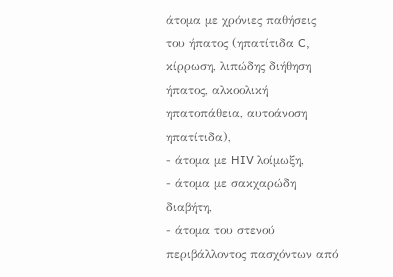άτομα με χρόνιες παθήσεις του ήπατος (ηπατίτιδα C, κίρρωση, λιπώδης διήθηση ήπατος, αλκοολική ηπατοπάθεια, αυτοάνοση ηπατίτιδα),
- άτομα με HIV λοίμωξη,
- άτομα με σακχαρώδη διαβήτη,
- άτομα του στενού περιβάλλοντος πασχόντων από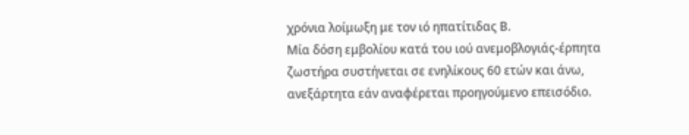χρόνια λοίμωξη με τον ιό ηπατίτιδας Β.
Μία δόση εμβολίου κατά του ιού ανεμοβλογιάς-έρπητα ζωστήρα συστήνεται σε ενηλίκους 60 ετών και άνω, ανεξάρτητα εάν αναφέρεται προηγούμενο επεισόδιο.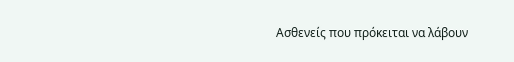Ασθενείς που πρόκειται να λάβουν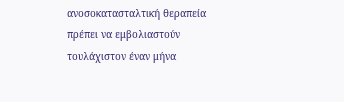ανοσοκατασταλτική θεραπεία πρέπει να εμβολιαστούν τουλάχιστον έναν μήνα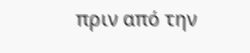πριν από την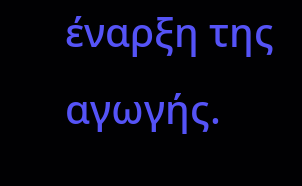έναρξη της αγωγής.